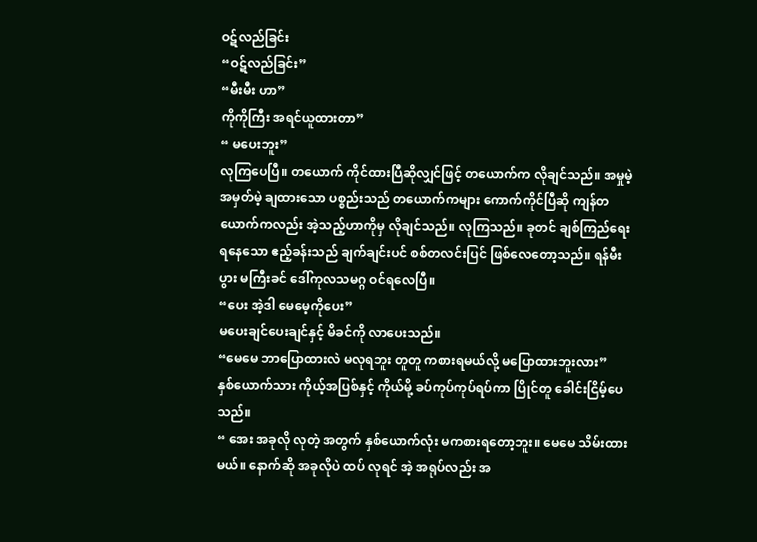ဝဋ်လည်ခြင်း
“ဝဋ်လည်ခြင်း”
“မီးမီး ဟာ”
ကိုကိုကြီး အရင်ယူထားတာ”
“ မပေးဘူး”
လုကြပေပြီ။ တယောက် ကိုင်ထားပြီဆိုလျှင်ဖြင့် တယောက်က လိုချင်သည်။ အမှုမဲ့ အမှတ်မဲ့ ချထားသော ပစ္စည်းသည် တယောက်ကများ ကောက်ကိုင်ပြီဆို ကျန်တယောက်ကလည်း အဲ့သည့်ဟာကိုမှ လိုချင်သည်။ လုကြသည်။ ခုတင် ချစ်ကြည်ရေးရနေသော ဧည့်ခန်းသည် ချက်ချင်းပင် စစ်တလင်းပြင် ဖြစ်လေတော့သည်။ ရန်မီးပွား မကြီးခင် ဒေါ်ကုလသမဂ္ဂ ဝင်ရလေပြီ။
“ပေး အဲ့ဒါ မေမေ့ကိုပေး”
မပေးချင်ပေးချင်နှင့် မိခင်ကို လာပေးသည်။
“မေမေ ဘာပြောထားလဲ မလုရဘူး တူတူ ကစားရမယ်လို့ မပြောထားဘူးလား”
နှစ်ယောက်သား ကိုယ့်အပြစ်နှင့် ကိုယ်မို့ ခပ်ကုပ်ကုပ်ရပ်ကာ ပြိုင်တူ ခေါင်းငြိမ့်ပေသည်။
“ အေး အခုလို လုတဲ့ အတွက် နှစ်ယောက်လုံး မကစားရတော့ဘူး။ မေမေ သိမ်းထားမယ်။ နောက်ဆို အခုလိုပဲ ထပ် လုရင် အဲ့ အရုပ်လည်း အ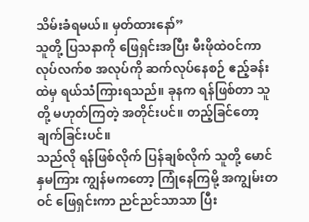သိမ်းခံရမယ်။ မှတ်ထားနော်”
သူတို့ ပြသနာကို ဖြေရှင်းအပြီး မီးဖိုထဲဝင်ကာ လုပ်လက်စ အလုပ်ကို ဆက်လုပ်နေစဉ် ဧည့်ခန်းထဲမှ ရယ်သံကြားရသည်။ ခုနက ရန်ဖြစ်တာ သူတို့ မဟုတ်ကြတဲ့ အတိုင်းပင်။ တည့်ခြင်တော့ ချက်ခြင်းပင်။
သည်လို ရန်ဖြစ်လိုက် ပြန်ချစ်လိုက် သူတို့ မောင်နှမကြား ကျွန်မကတော့ ကြုံနေကြမို့ အကျွမ်းတဝင် ဖြေရှင်းကာ ညင်ညင်သာသာ ပြီး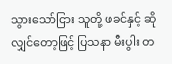သွားသော်ငြား သူတို့ ဖခင်နှင့် ဆိုလျှင်တော့ဖြင့် ပြသနာ မီးပွါး တ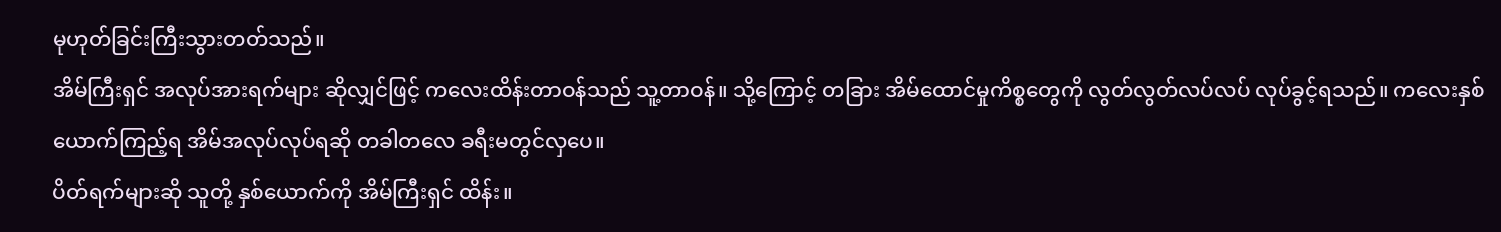မုဟုတ်ခြင်းကြီးသွားတတ်သည်။
အိမ်ကြီးရှင် အလုပ်အားရက်များ ဆိုလျှင်ဖြင့် ကလေးထိန်းတာဝန်သည် သူ့တာဝန်။ သို့ကြောင့် တခြား အိမ်ထောင်မှုကိစ္စတွေကို လွတ်လွတ်လပ်လပ် လုပ်ခွင့်ရသည်။ ကလေးနှစ်ယောက်ကြည့်ရ အိမ်အလုပ်လုပ်ရဆို တခါတလေ ခရီးမတွင်လှပေ။
ပိတ်ရက်များဆို သူတို့ နှစ်ယောက်ကို အိမ်ကြီးရှင် ထိန်း။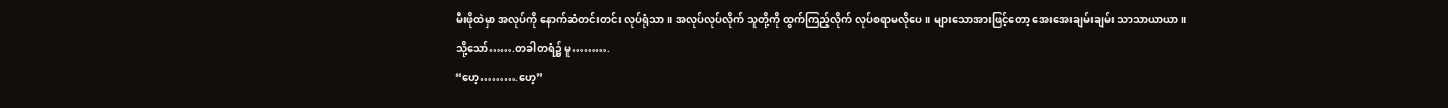မီးဖိုထဲမှာ အလုပ်ကို နောက်ဆံတင်းတင်း လုပ်ရုံသာ။ အလုပ်လုပ်လိုက် သူတို့ကို ထွက်ကြည့်လိုက် လုပ်စရာမလိုပေ။ များသောအားဖြင့်တော့ အေးအေးချမ်းချမ်း သာသာယာယာ။
သို့သော်…….တခါတရံ၌ မူ……….
“ဟေ့……….ဟေ့”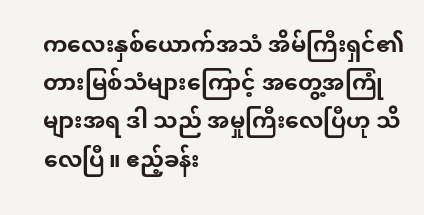ကလေးနှစ်ယောက်အသံ အိမ်ကြီးရှင်၏ တားမြစ်သံများကြောင့် အတွေ့အကြုံများအရ ဒါ သည် အမှုကြီးလေပြီဟု သိလေပြီ။ ဧည့်ခန်း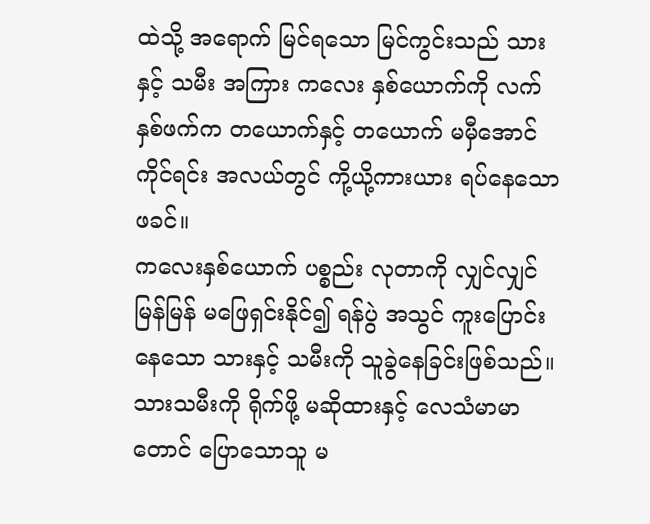ထဲသို့ အရောက် မြင်ရသော မြင်ကွင်းသည် သားနှင့် သမီး အကြား ကလေး နှစ်ယောက်ကို လက်နှစ်ဖက်က တယောက်နှင့် တယောက် မမှီအောင် ကိုင်ရင်း အလယ်တွင် ကို့ယို့ကားယား ရပ်နေသော ဖခင်။
ကလေးနှစ်ယောက် ပစ္စည်း လုတာကို လျှင်လျှင်မြန်မြန် မဖြေရှင်းနိုင်၍ ရန်ပွဲ အသွင် ကူးပြောင်းနေသော သားနှင့် သမီးကို သူခွဲနေခြင်းဖြစ်သည်။
သားသမီးကို ရိုက်ဖို့ မဆိုထားနှင့် လေသံမာမာတောင် ပြောသောသူ မ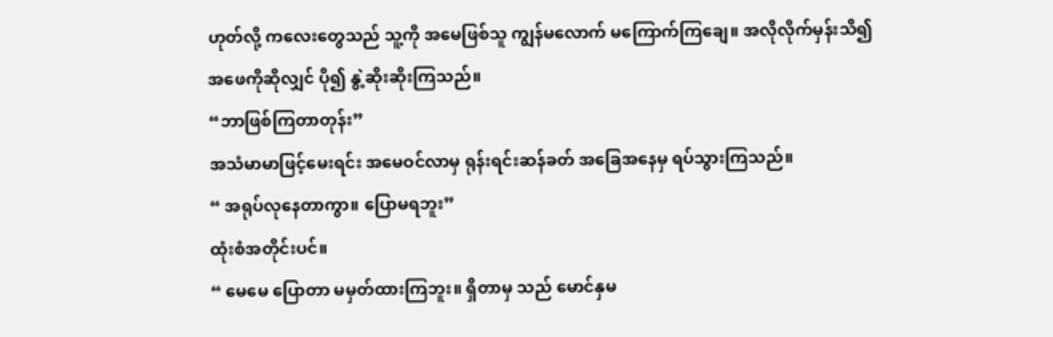ဟုတ်လို့ ကလေးတွေသည် သူ့ကို အမေဖြစ်သူ ကျွန်မလောက် မကြောက်ကြချေ။ အလိုလိုက်မှန်းသိ၍ အဖေကိုဆိုလျှင် ပို၍ နွဲ့ဆိုးဆိုးကြသည်။
“ဘာဖြစ်ကြတာတုန်း”
အသံမာမာဖြင့်မေးရင်း အမေဝင်လာမှ ရုန်းရင်းဆန်ခတ် အခြေအနေမှ ရပ်သွားကြသည်။
“ အရုပ်လုနေတာကွာ။ ပြောမရဘူး”
ထုံးစံအတိုင်းပင်။
“ မေမေ ပြောတာ မမှတ်ထားကြဘူး။ ရှိတာမှ သည် မောင်နှမ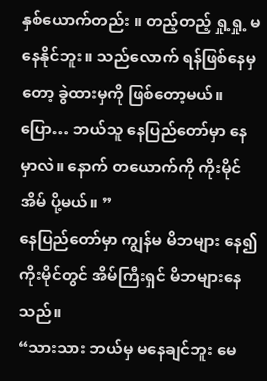နှစ်ယောက်တည်း ။ တည့်တည့် ရှု့ရှု့ မနေနိုင်ဘူး။ သည်လောက် ရန်ဖြစ်နေမှတော့ ခွဲထားမှကို ဖြစ်တော့မယ်။ ပြော… ဘယ်သူ နေပြည်တော်မှာ နေမှာလဲ။ နောက် တယောက်ကို ကိုးမိုင်အိမ် ပို့မယ်။ ”
နေပြည်တော်မှာ ကျွန်မ မိဘများ နေ၍ ကိုးမိုင်တွင် အိမ်ကြီးရှင် မိဘများနေသည်။
“သားသား ဘယ်မှ မနေချင်ဘူး မေ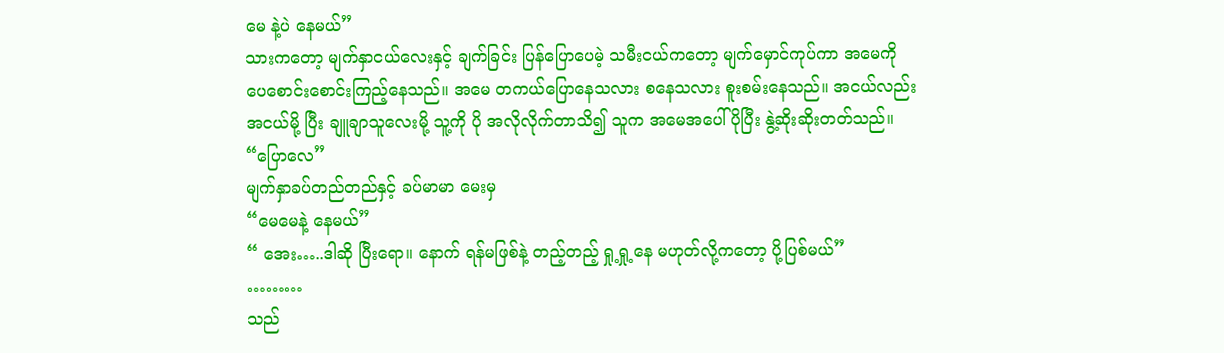မေ နဲ့ပဲ နေမယ်”
သားကတော့ မျက်နှာငယ်လေးနှင့် ချက်ခြင်း ပြန်ပြောပေမဲ့ သမီးငယ်ကတော့ မျက်မှောင်ကုပ်ကာ အမေကို ပေစောင်းစောင်းကြည့်နေသည်။ အမေ တကယ်ပြောနေသလား စနေသလား စူးစမ်းနေသည်။ အငယ်လည်း အငယ်မို့ ပြီး ချူချာသူလေးမို့ သူ့ကို ပို အလိုလိုက်တာသိ၍ သူက အမေအပေါ် ပိုပြီး နွဲ့ဆိုးဆိုးတတ်သည်။
“ပြောလေ”
မျက်နှာခပ်တည်တည်နှင့် ခပ်မာမာ မေးမှ
“မေမေနဲ့ နေမယ်”
“ အေး…..ဒါဆို ပြီးရော။ နောက် ရန်မဖြစ်နဲ့ တည့်တည့် ရှု့ရှု့နေ မဟုတ်လို့ကတော့ ပို့ပြစ်မယ်”
………
သည်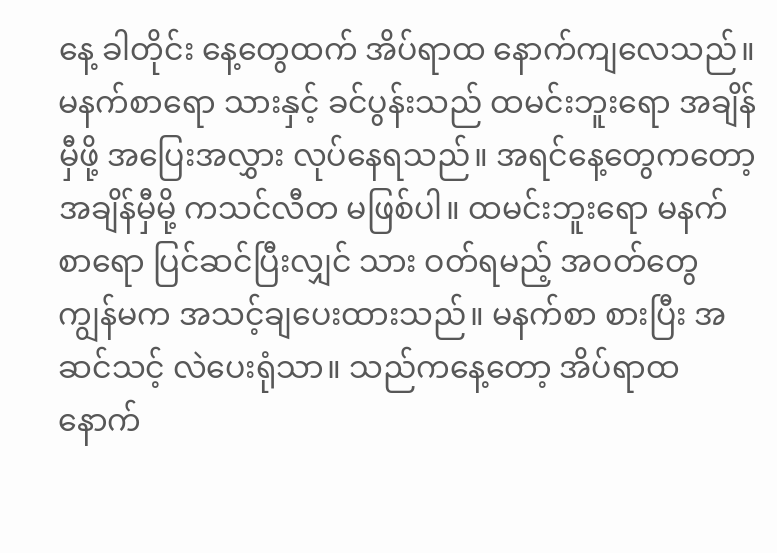နေ့ ခါတိုင်း နေ့တွေထက် အိပ်ရာထ နောက်ကျလေသည်။ မနက်စာရော သားနှင့် ခင်ပွန်းသည် ထမင်းဘူးရော အချိန်မှီဖို့ အပြေးအလွှား လုပ်နေရသည်။ အရင်နေ့တွေကတော့ အချိန်မှီမို့ ကသင်လီတ မဖြစ်ပါ။ ထမင်းဘူးရော မနက်စာရော ပြင်ဆင်ပြီးလျှင် သား ဝတ်ရမည့် အဝတ်တွေ ကျွန်မက အသင့်ချပေးထားသည်။ မနက်စာ စားပြီး အဆင်သင့် လဲပေးရုံသာ။ သည်ကနေ့တော့ အိပ်ရာထ နောက်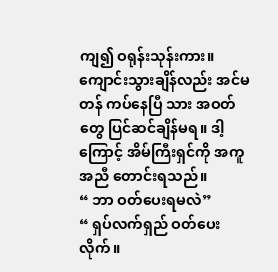ကျ၍ ဝရုန်းသုန်းကား။ ကျောင်းသွားချိန်လည်း အင်မတန် ကပ်နေပြီ သား အဝတ်တွေ ပြင်ဆင်ချိန်မရ။ ဒါ့ကြောင့် အိမ်ကြီးရှင်ကို အကူအညီ တောင်းရသည်။
“ ဘာ ဝတ်ပေးရမလဲ”
“ ရှပ်လက်ရှည် ဝတ်ပေးလိုက်။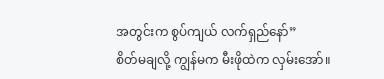အတွင်းက စွပ်ကျယ် လက်ရှည်နော်”
စိတ်မချလို့ ကျွန်မက မီးဖိုထဲက လှမ်းအော်။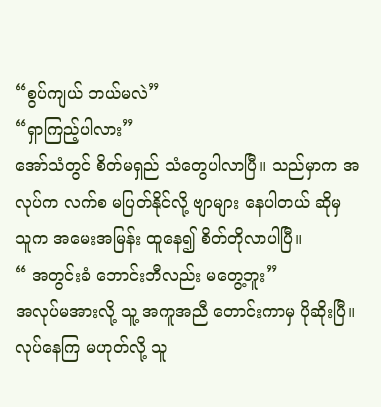“စွပ်ကျယ် ဘယ်မလဲ”
“ရှာကြည့်ပါလား”
အော်သံတွင် စိတ်မရှည် သံတွေပါလာပြီ။ သည်မှာက အလုပ်က လက်စ မပြတ်နိုင်လို့ ဗျာများ နေပါတယ် ဆိုမှ သူက အမေးအမြန်း ထူနေ၍ စိတ်တိုလာပါပြီ။
“ အတွင်းခံ ဘောင်းဘီလည်း မတွေ့ဘူး”
အလုပ်မအားလို့ သူ့ အကူအညီ တောင်းကာမှ ပိုဆိုးပြီ။ လုပ်နေကြ မဟုတ်လို့ သူ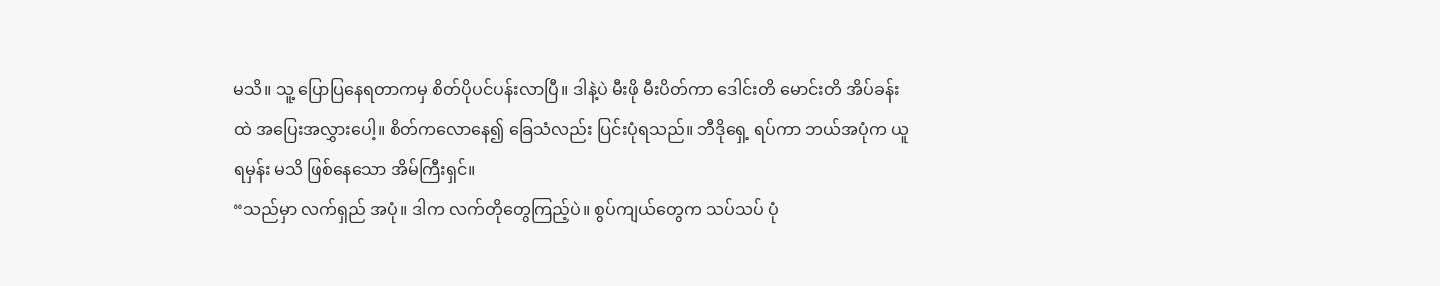မသိ။ သူ့ ပြောပြနေရတာကမှ စိတ်ပိုပင်ပန်းလာပြီ။ ဒါနဲ့ပဲ မီးဖို မီးပိတ်ကာ ဒေါင်းတိ မောင်းတိ အိပ်ခန်းထဲ အပြေးအလွှားပေါ့။ စိတ်ကလောနေ၍ ခြေသံလည်း ပြင်းပုံရသည်။ ဘီဒိုရှေ့ ရပ်ကာ ဘယ်အပုံက ယူရမှန်း မသိ ဖြစ်နေသော အိမ်ကြီးရှင်။
“သည်မှာ လက်ရှည် အပုံ။ ဒါက လက်တိုတွေကြည့်ပဲ။ စွပ်ကျယ်တွေက သပ်သပ် ပုံ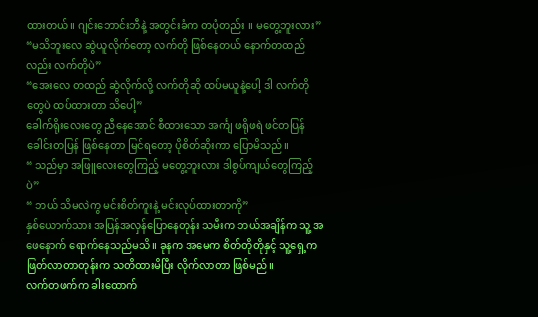ထားတယ်။ ဂျင်းဘောင်းဘီနဲ့ အတွင်းခံက တပုံတည်း ။ မတွေ့ဘူးလား”
“မသိဘူးလေ ဆွဲယူလိုက်တော့ လက်တို ဖြစ်နေတယ် နောက်တထည်လည်း လက်တိုပဲ”
“အေးလေ တထည် ဆွဲလိုက်လို့ လက်တိုဆို ထပ်မယူနဲ့ပေါ့ ဒါ လက်တိုတွေပဲ ထပ်ထားတာ သိပေါ့”
ခေါက်ရိုးလေးတွေ ညီနေအောင် စီထားသော အင်္ကျ ဖရိုဖရဲ ဖင်တပြန် ခေါင်းတပြန် ဖြစ်နေတာ မြင်ရတော့ ပိုစိတ်ဆိုးကာ ပြောမိသည်။
“ သည်မှာ အဖြူလေးတွေကြည့် မတွေ့ဘူးလား ဒါစွပ်ကျယ်တွေကြည့်ပဲ”
“ ဘယ် သိမလဲကွ မင်းစိတ်ကူးနဲ့ မင်းလုပ်ထားတာကို”
နှစ်ယောက်သား အပြန်အလှန်ပြောနေတုန်း သမီးက ဘယ်အချိန်က သူ့ အဖေနောက် ရောက်နေသည်မသိ။ ခုနက အမေက စိတ်တိုတိုနှင့် သူ့ရှေ့က ဖြတ်လာတာတုန်းက သတိထားမိပြီး လိုက်လာတာ ဖြစ်မည်။
လက်တဖက်က ခါးထောက်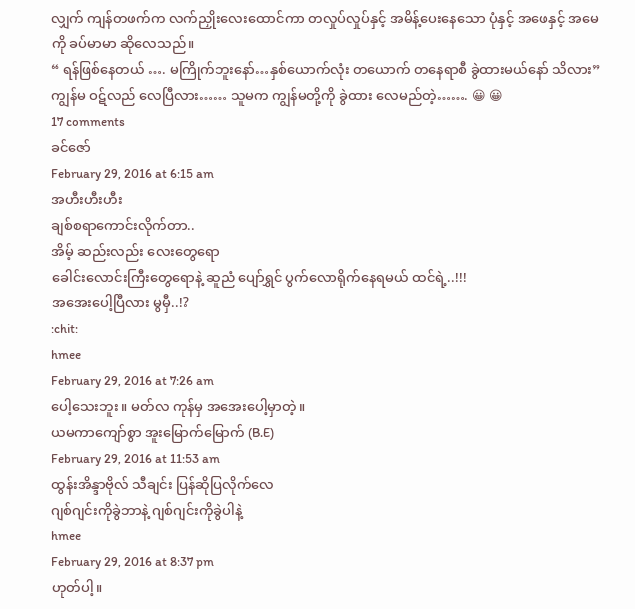လျှက် ကျန်တဖက်က လက်ညှိုးလေးထောင်ကာ တလှုပ်လှုပ်နှင့် အမိန့်ပေးနေသော ပုံနှင့် အဖေနှင့် အမေကို ခပ်မာမာ ဆိုလေသည်။
“ ရန်ဖြစ်နေတယ် …. မကြိုက်ဘူးနော်…နှစ်ယောက်လုံး တယောက် တနေရာစီ ခွဲထားမယ်နော် သိလား”
ကျွန်မ ဝဋ်လည် လေပြီလား…… သူမက ကျွန်မတို့ကို ခွဲထား လေမည်တဲ့……. 😀 😀
17 comments
ခင်ဇော်
February 29, 2016 at 6:15 am
အဟီးဟီးဟီး
ချစ်စရာကောင်းလိုက်တာ..
အိမ့် ဆည်းလည်း လေးတွေရော
ခေါင်းလောင်းကြီးတွေရောနဲ့ ဆူညံ ပျော်ရွှင် ပွက်လောရိုက်နေရမယ် ထင်ရဲ့..!!!
အအေးပေါ့ပြီလား မွမှီ..!?
:chit:
hmee
February 29, 2016 at 7:26 am
ပေါ့သေးဘူး။ မတ်လ ကုန်မှ အအေးပေါ့မှာတဲ့။
ယမကာကျော်စွာ အူးမြောက်မြောက် (B.E)
February 29, 2016 at 11:53 am
ထွန်းအိန္ဒာဗိုလ် သီချင်း ပြန်ဆိုပြလိုက်လေ
ဂျစ်ဂျင်းကိုခွဲဘာနဲ့ ဂျစ်ဂျင်းကိုခွဲပါနဲ့
hmee
February 29, 2016 at 8:37 pm
ဟုတ်ပါ့။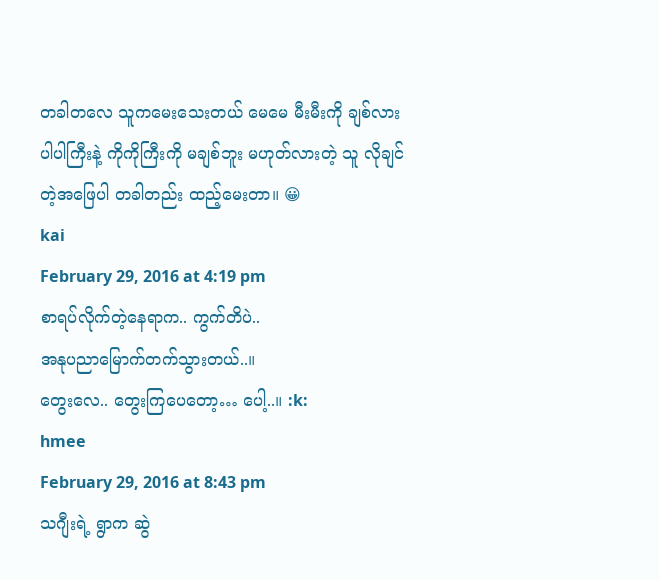တခါတလေ သူကမေးသေးတယ် မေမေ မီးမီးကို ချစ်လား ပါပါကြီးနဲ့ ကိုကိုကြီးကို မချစ်ဘူး မဟုတ်လားတဲ့ သူ လိုချင်တဲ့အဖြေပါ တခါတည်း ထည့်မေးတာ။ 😀
kai
February 29, 2016 at 4:19 pm
စာရပ်လိုက်တဲ့နေရာက.. ကွက်တိပဲ..
အနုပညာမြောက်တက်သွားတယ်..။
တွေးလေ.. တွေးကြပေတော့… ပေါ့..။ :k:
hmee
February 29, 2016 at 8:43 pm
သဂျီးရဲ့ ရွာက ဆွဲ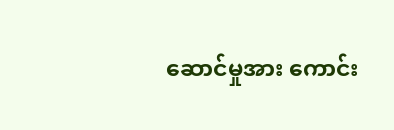ဆောင်မှုအား ကောင်း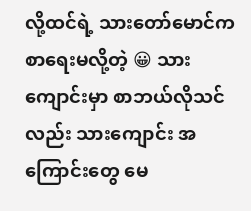လို့ထင်ရဲ့ သားတော်မောင်က စာရေးမလို့တဲ့ 😀 သားကျောင်းမှာ စာဘယ်လိုသင်လည်း သားကျောင်း အကြောင်းတွေ မေ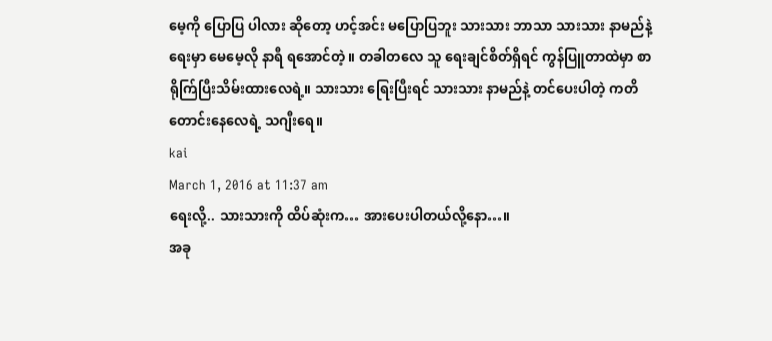မေ့ကို ပြောပြ ပါလား ဆိုတော့ ဟင့်အင်း မပြောပြဘူး သားသား ဘာသာ သားသား နာမည်နဲ့ ရေးမှာ မေမေ့လို နာရီ ရအောင်တဲ့။ တခါတလေ သူ ရေးချင်စိတ်ရှိရင် ကွန်ပြူတာထဲမှာ စာရိုက်ြပြီးသိမ်းထားလေရဲ့။ သားသား ရြေးပြီးရင် သားသား နာမည်နဲ့ တင်ပေးပါတဲ့ ကတိတောင်းနေလေရဲ့ သဂျီးရေ။
kai
March 1, 2016 at 11:37 am
ရေးလို့.. သားသားကို ထိပ်ဆုံးက… အားပေးပါတယ်လို့နော…။
အခု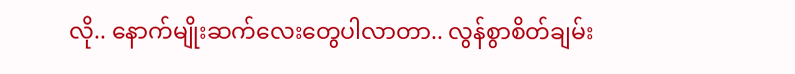လို.. နောက်မျိုးဆက်လေးတွေပါလာတာ.. လွန်စွာစိတ်ချမ်း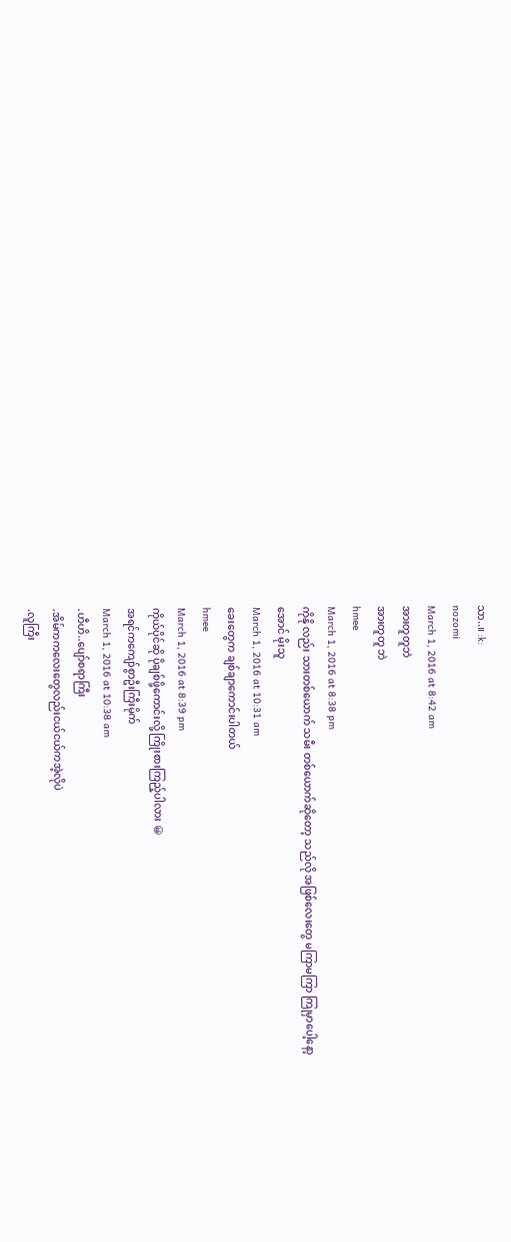သာ..။ :k:
nozomi
March 1, 2016 at 8:42 am
အားတူတူဘဲ
အားတူတူ ဘဲ
hmee
March 1, 2016 at 8:38 pm
ကိုနို လည်း သားတစ်ယောက် သမီး တစ်ယောက်ဆိုတော့ သည်လို အဖြစ်လေးတွေ မကြာမကြာ ကြုမှာပေါ့နော့
အောင် မိုးသူ
March 1, 2016 at 10:31 am
ခေးတွေက ချစ်ချာကောင်းပါတယ်
hmee
March 1, 2016 at 8:39 pm
ကိုယ်ပိုင်ဆို ပိုချစ်ဖို့ကောင်းလို့ ကြိုးစားကြည့်ပါလား 😀
အရင်ကကျော်စွာဦးကြီးမိုက်
March 1, 2016 at 10:38 am
.ဟီဟိ..ပျော်စရာကြီး
.အိမ်ကကလေးတွေလည်းငယ်ငယ်ကအဲ့လိုပဲ
.လူကြီး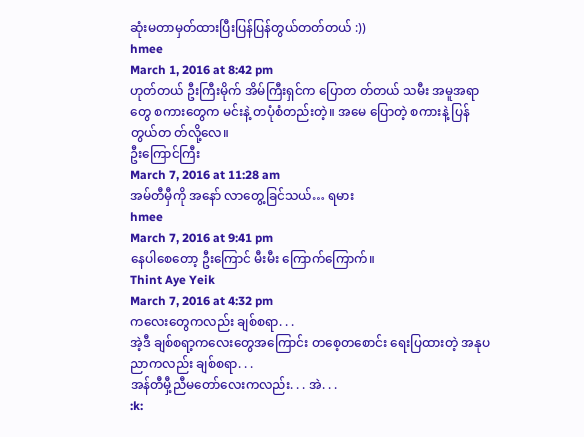ဆုံးမတာမှတ်ထားပြီးပြန်ပြန်တွယ်တတ်တယ် :))
hmee
March 1, 2016 at 8:42 pm
ဟုတ်တယ် ဦးကြီးမိုက် အိမ်ကြီးရှင်က ပြောတ တ်တယ် သမီး အမူအရာတွေ စကားတွေက မင်းနဲ့ တပုံစံတည်းတဲ့။ အမေ ပြောတဲ့ စကားနဲ့ ပြန်တွယ်တ တ်လို့လေ။
ဦးကြောင်ကြီး
March 7, 2016 at 11:28 am
အမ်တီမှီကို အနော် လာတွေ့ခြင်သယ်… ရမား
hmee
March 7, 2016 at 9:41 pm
နေပါစေတော့ ဦးကြောင် မီးမီး ကြောက်ကြောက်။
Thint Aye Yeik
March 7, 2016 at 4:32 pm
ကလေးတွေကလည်း ချစ်စရာ. . .
အဲ့ဒီ ချစ်စရာ့ကလေးတွေအကြောင်း တစေ့တစောင်း ရေးပြထားတဲ့ အနုပညာကလည်း ချစ်စရာ. . .
အန်တီမှီ့ညီမတော်လေးကလည်း. . . အဲ. . .
:k: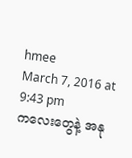hmee
March 7, 2016 at 9:43 pm
ကလေးတွေနဲ့ အနု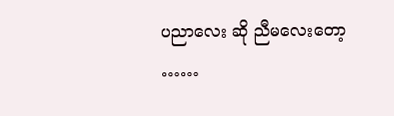ပညာလေး ဆို ညီမလေးတော့ ……